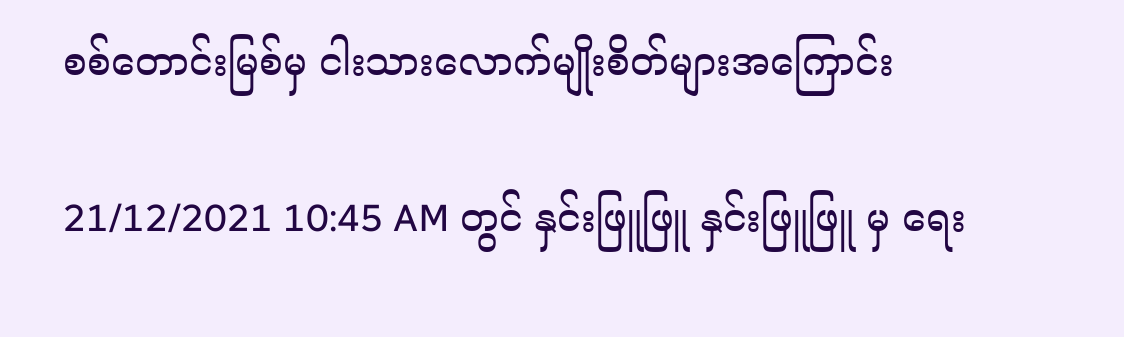စစ်တောင်းမြစ်မှ ငါးသားလောက်မျိုးစိတ်များအကြောင်း

21/12/2021 10:45 AM တွင် နှင်းဖြူဖြူ နှင်းဖြူဖြူ မှ ရေး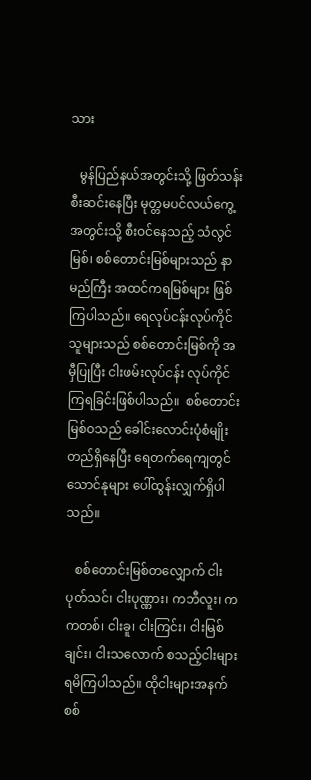သား

   မွန်ပြည်နယ်အတွင်းသို့ ဖြတ်သန်းစီးဆင်းနေပြီး မုတ္တမပင်လယ်ကွေ့အတွင်းသို့ စီးဝင်နေသည့် သံလွင်မြစ်၊ စစ်တောင်းမြစ်များသည် နာမည်ကြီး အထင်ကရမြစ်များ ဖြစ်ကြပါသည်။ ရေလုပ်ငန်းလုပ်ကိုင်သူများသည် စစ်တောင်းမြစ်ကို အမှီပြုပြီး ငါးဖမ်းလုပ်ငန်း လုပ်ကိုင်ကြရခြင်းဖြစ်ပါသည်။  စစ်တောင်းမြစ်ဝသည် ခေါင်းလောင်းပုံစံမျိုး တည်ရှိနေပြီး ရေတက်ရေကျတွင် သောင်နုများ ပေါ်ထွန်းလျှက်ရှိပါသည်။

   စစ်တောင်းမြစ်တလျှောက် ငါးပုတ်သင်၊ ငါးပုဏ္ဏား၊ ကဘီလူး၊ ကကတစ်၊ ငါးခူ၊ ငါးကြင်း၊ ငါးမြစ်ချင်း၊ ငါးသလောက် စသည့်ငါးများ ရမိကြပါသည်။ ထိုငါးများအနက် စစ်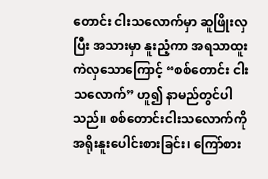တောင်း ငါးသလောက်မှာ ဆူဖြိုးလှပြီး အသားမှာ နူးညံ့ကာ အရသာထူးကဲလှသောကြောင့် “စစ်တောင်း ငါးသလောက်” ဟူ၍ နာမည်တွင်ပါသည်။ စစ်တောင်းငါးသလောက်ကို အရိုးနူးပေါင်းစားခြင်း၊ ကြော်စား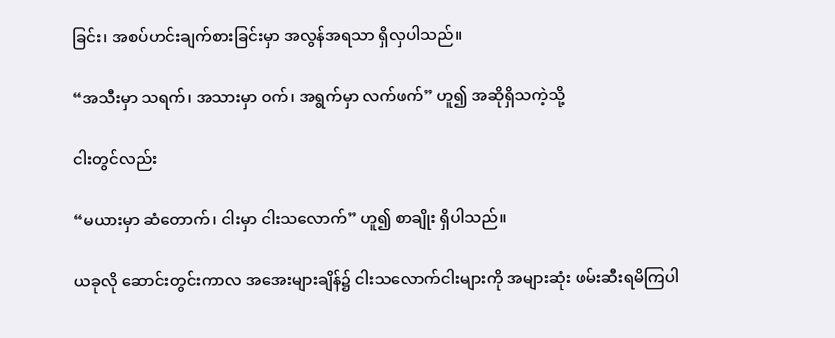ခြင်း၊ အစပ်ဟင်းချက်စားခြင်းမှာ အလွန်အရသာ ရှိလှပါသည်။

“အသီးမှာ သရက်၊ အသားမှာ ဝက်၊ အရွက်မှာ လက်ဖက်” ဟူ၍ အဆိုရှိသကဲ့သို့

ငါးတွင်လည်း

“မယားမှာ ဆံတောက်၊ ငါးမှာ ငါးသလောက်” ဟူ၍ စာချိုး ရှိပါသည်။

ယခုလို ဆောင်းတွင်းကာလ အအေးများချိန်၌ ငါးသလောက်ငါးများကို အများဆုံး ဖမ်းဆီးရမိကြပါ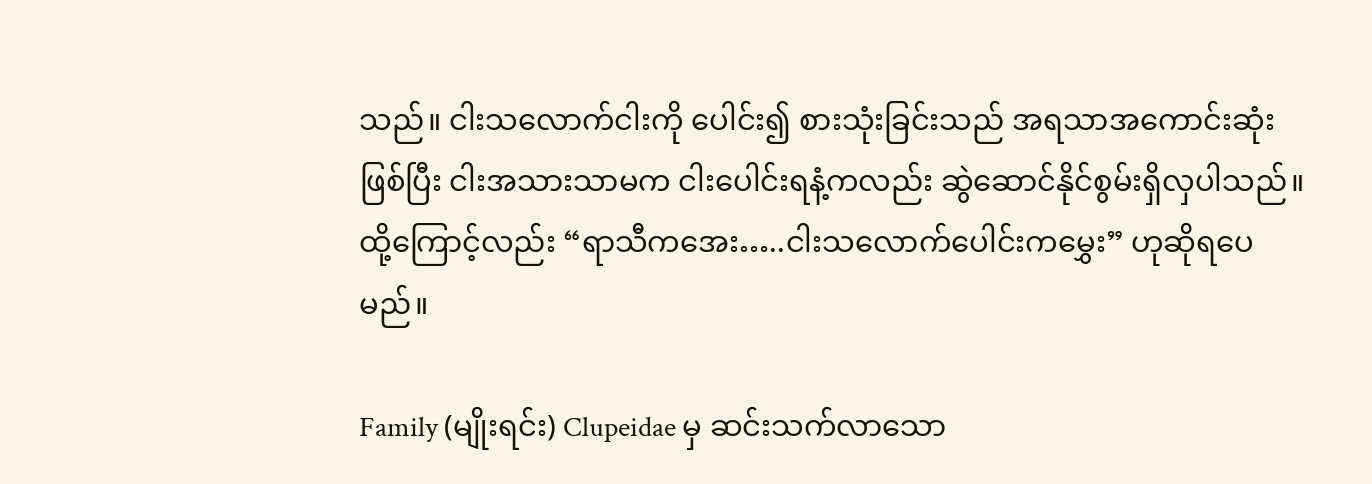သည်။ ငါးသလောက်ငါးကို ပေါင်း၍ စားသုံးခြင်းသည် အရသာအကောင်းဆုံးဖြစ်ပြီး ငါးအသားသာမက ငါးပေါင်းရနံ့ကလည်း ဆွဲဆောင်နိုင်စွမ်းရှိလှပါသည်။ ထို့ကြောင့်လည်း “ရာသီကအေး…..ငါးသလောက်ပေါင်းကမွှေး” ဟုဆိုရပေမည်။

Family (မျိုးရင်း) Clupeidae မှ ဆင်းသက်လာသော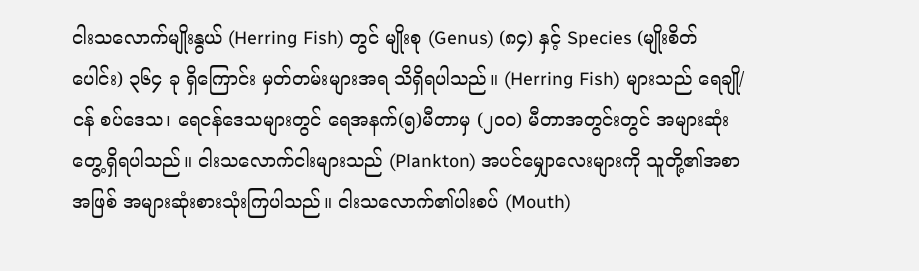ငါးသလောက်မျိုးနွယ် (Herring Fish) တွင် မျိုးစု (Genus) (၈၄) နှင့် Species (မျိုးစိတ်ပေါင်း) ၃၆၄ ခု ရှိကြောင်း မှတ်တမ်းများအရ သိရှိရပါသည်။ (Herring Fish) များသည် ရေချို/ငန် စပ်ဒေသ၊ ရေငန်ဒေသများတွင် ရေအနက်(၅)မီတာမှ (၂၀၀) မီတာအတွင်းတွင် အများဆုံးတွေ့ရှိရပါသည်။ ငါးသလောက်ငါးများသည် (Plankton) အပင်မျှောလေးများကို သူတို့၏အစာအဖြစ် အများဆုံးစားသုံးကြပါသည်။ ငါးသလောက်၏ပါးစပ် (Mouth)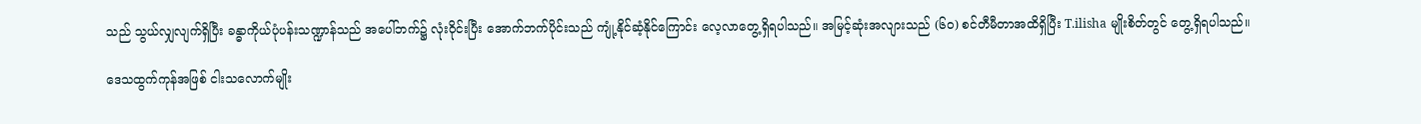သည် သွယ်လျှလျက်ရှိပြီး ခန္ဓာကိုယ်ပုံပန်းသဏ္ဍာန်သည် အပေါ်ဘက်၌ လုံးဝိုင်းပြီး အောက်ဘက်ပိုင်းသည် ကျုံ့နိုင်ဆံ့နိုင်ကြောင်း လေ့လာတွေ့ရှိရပါသည်။ အမြင့်ဆုံးအလျားသည် (၆၀) စင်တီမီတာအထိရှိပြီး T.ilisha မျိုးစိတ်တွင် တွေ့ရှိရပါသည်။

ဒေသထွက်ကုန်အဖြစ် ငါးသလောက်မျိုး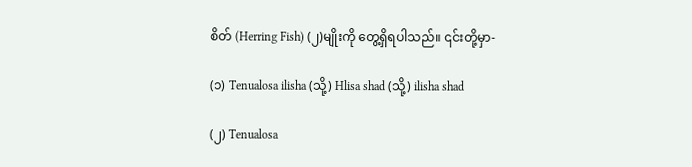စိတ် (Herring Fish) (၂)မျိုးကို တွေ့ရှိရပါသည်။ ၎င်းတို့မှာ-

(၁) Tenualosa ilisha (သို့) Hlisa shad (သို့) ilisha shad

(၂) Tenualosa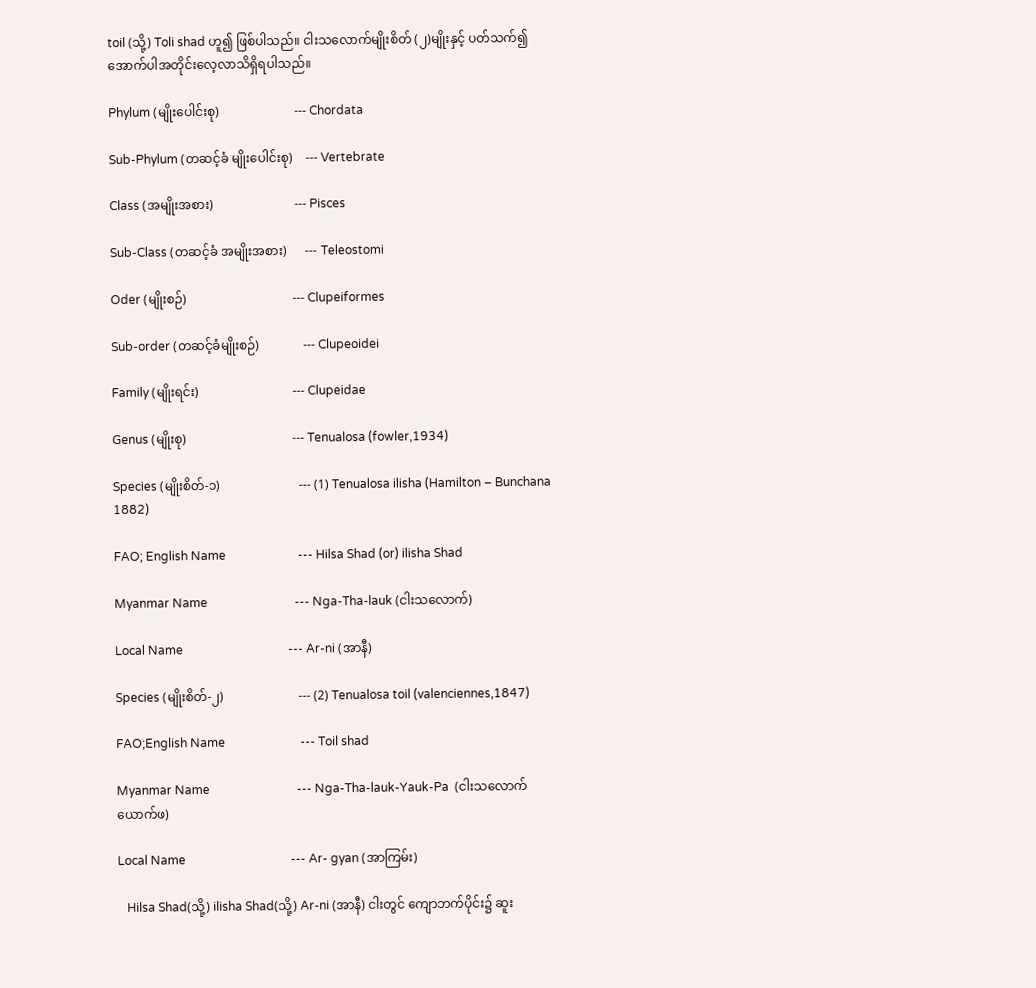toil (သို့) Toli shad ဟူ၍ ဖြစ်ပါသည်။ ငါးသလောက်မျိုးစိတ် (၂)မျိုးနှင့် ပတ်သက်၍ အောက်ပါအတိုင်းလေ့လာသိရှိရပါသည်။

Phylum (မျိုးပေါင်းစု)                        --- Chordata

Sub-Phylum (တဆင့်ခံ မျိုးပေါင်းစု)    --- Vertebrate

Class (အမျိုးအစား)                          --- Pisces

Sub-Class (တဆင့်ခံ အမျိုးအစား)      --- Teleostomi

Oder (မျိုးစဉ်)                                  --- Clupeiformes

Sub-order (တဆင့်ခံမျိုးစဉ်)              --- Clupeoidei

Family (မျိုးရင်း)                              --- Clupeidae

Genus (မျိုးစု)                                  --- Tenualosa (fowler,1934)

Species (မျိုးစိတ်-၁)                         --- (1) Tenualosa ilisha (Hamilton – Bunchana 1882)

FAO; English Name                        --- Hilsa Shad (or) ilisha Shad

Myanmar Name                             --- Nga-Tha-lauk (ငါးသလောက်)

Local Name                                   --- Ar-ni (အာနီ)

Species (မျိုးစိတ်-၂)                        --- (2) Tenualosa toil (valenciennes,1847)

FAO;English Name                         --- Toil shad

Myanmar Name                             --- Nga-Tha-lauk-Yauk-Pa  (ငါးသလောက်ယောက်ဖ)

Local Name                                   --- Ar- gyan (အာကြမ်း)

   Hilsa Shad(သို့) ilisha Shad(သို့) Ar-ni (အာနီ) ငါးတွင် ကျောဘက်ပိုင်း၌ ဆူး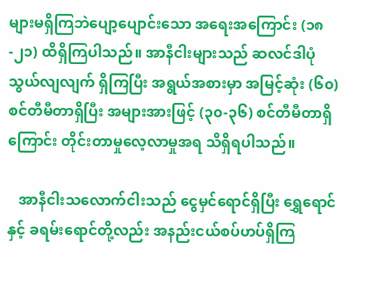များမရှိကြဘဲပျော့ပျောင်းသော အရေးအကြောင်း (၁၈-၂၁) ထိရှိကြပါသည်။ အာနီငါးများသည် ဆလင်ဒါပုံ သွယ်လျလျက် ရှိကြပြီး အရွယ်အစားမှာ အမြင့်ဆုံး (၆၀) စင်တီမီတာရှိပြီး အများအားဖြင့် (၃၀-၃၆) စင်တီမီတာရှိကြောင်း တိုင်းတာမှုလေ့လာမှုအရ သိရှိရပါသည်။

   အာနီငါးသလောက်ငါးသည် ငွေမှင်ရောင်ရှိပြီး ရွှေရောင်နှင့် ခရမ်းရောင်တို့လည်း အနည်းငယ်စပ်ဟပ်ရှိကြ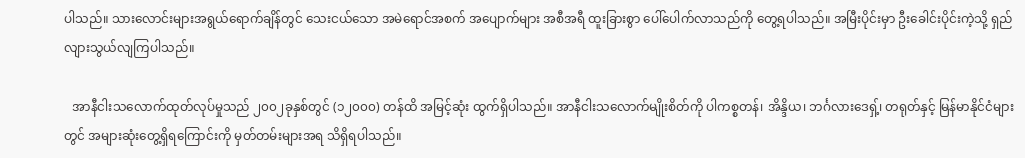ပါသည်။ သားလောင်းများအရွယ်ရောက်ချိန်တွင် သေးငယ်သော အမဲရောင်အစက် အပျောက်များ အစီအရီ ထူးခြားစွာ ပေါ်ပေါက်လာသည်ကို တွေ့ရပါသည်။ အမြီးပိုင်းမှာ ဦးခေါင်းပိုင်းကဲ့သို့ ရှည်လျားသွယ်လျကြပါသည်။

   အာနီငါးသလောက်ထုတ်လုပ်မှုသည် ၂၀၀၂ခုနှစ်တွင် (၁၂၀၀၀) တန်ထိ အမြင့်ဆုံး ထွက်ရှိပါသည်။ အာနီငါးသလောက်မျိုးစိတ်ကို ပါကစ္စတန်၊ အိန္ဒိယ၊ ဘင်္ဂလားဒေရှ့်၊ တရုတ်နှင့် မြန်မာနိုင်ငံများတွင် အများဆုံးတွေ့ရှိရကြောင်းကို မှတ်တမ်းများအရ သိရှိရပါသည်။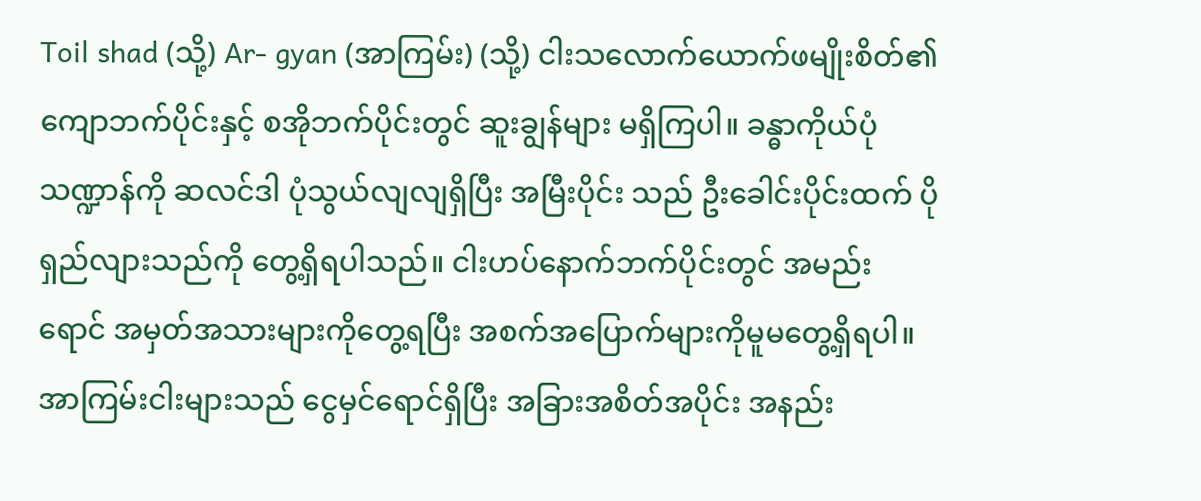Toil shad (သို့) Ar- gyan (အာကြမ်း) (သို့) ငါးသလောက်ယောက်ဖမျိုးစိတ်၏ ကျောဘက်ပိုင်းနှင့် စအိုဘက်ပိုင်းတွင် ဆူးချွန်များ မရှိကြပါ။ ခန္ဓာကိုယ်ပုံသဏ္ဍာန်ကို ဆလင်ဒါ ပုံသွယ်လျလျရှိပြီး အမြီးပိုင်း သည် ဦးခေါင်းပိုင်းထက် ပိုရှည်လျားသည်ကို တွေ့ရှိရပါသည်။ ငါးဟပ်နောက်ဘက်ပိုင်းတွင် အမည်းရောင် အမှတ်အသားများကိုတွေ့ရပြီး အစက်အပြောက်များကိုမူမတွေ့ရှိရပါ။ အာကြမ်းငါးများသည် ငွေမှင်ရောင်ရှိပြီး အခြားအစိတ်အပိုင်း အနည်း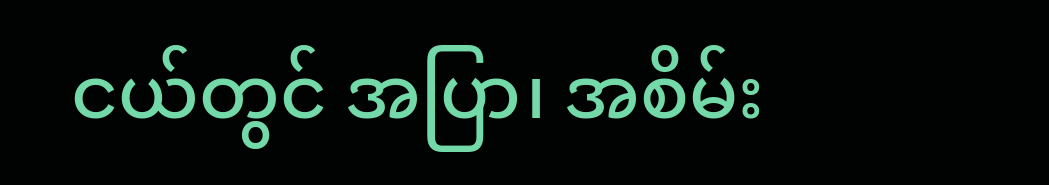ငယ်တွင် အပြာ၊ အစိမ်း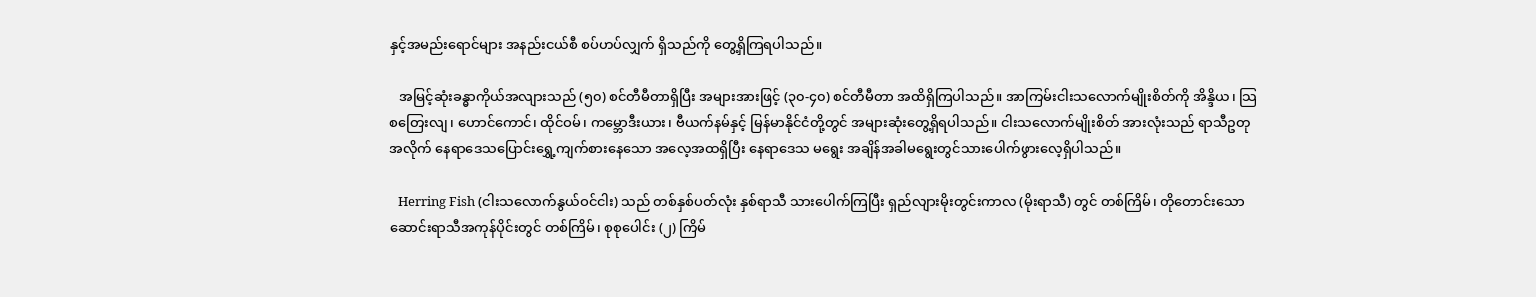နှင့်အမည်းရောင်များ အနည်းငယ်စီ စပ်ဟပ်လျှက် ရှိသည်ကို တွေ့ရှိကြရပါသည်။

   အမြင့်ဆုံးခန္ဓာကိုယ်အလျားသည် (၅၀) စင်တီမီတာရှိပြီး အများအားဖြင့် (၃၀-၄၀) စင်တီမီတာ အထိရှိကြပါသည်။ အာကြမ်းငါးသလောက်မျိုးစိတ်ကို အိန္ဒိယ၊ သြစတြေးလျ၊ ဟောင်ကောင်၊ ထိုင်ဝမ်၊ ကမ္ဘောဒီးယား၊ ဗီယက်နမ်နှင့် မြန်မာနိုင်ငံတို့တွင် အများဆုံးတွေ့ရှိရပါသည်။ ငါးသလောက်မျိုးစိတ် အားလုံးသည် ရာသီဥတုအလိုက် နေရာဒေသပြောင်းရွှေ့ကျက်စားနေသော အလေ့အထရှိပြီး နေရာဒေသ မရွေး အချိန်အခါမရွေးတွင်သားပေါက်ဖွားလေ့ရှိပါသည်။

   Herring Fish (ငါးသလောက်နွယ်ဝင်ငါး) သည် တစ်နှစ်ပတ်လုံး နှစ်ရာသီ သားပေါက်ကြပြီး ရှည်လျားမိုးတွင်းကာလ (မိုးရာသီ) တွင် တစ်ကြိမ်၊ တိုတောင်းသောဆောင်းရာသီအကုန်ပိုင်းတွင် တစ်ကြိမ်၊ စုစုပေါင်း (၂) ကြိမ်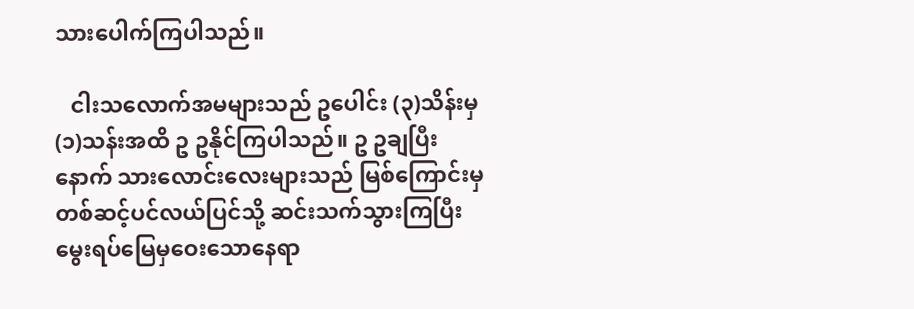သားပေါက်ကြပါသည်။

   ငါးသလောက်အမများသည် ဥပေါင်း (၃)သိန်းမှ (၁)သန်းအထိ ဥ ဥနိုင်ကြပါသည်။ ဥ ဥချပြီး နောက် သားလောင်းလေးများသည် မြစ်ကြောင်းမှ တစ်ဆင့်ပင်လယ်ပြင်သို့ ဆင်းသက်သွားကြပြီး မွေးရပ်မြေမှဝေးသောနေရာ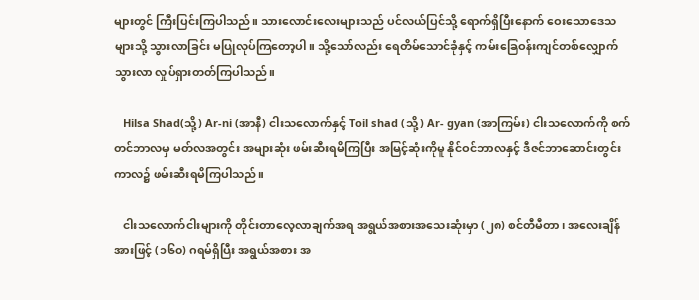များတွင် ကြီးပြင်းကြပါသည်။ သားလောင်းလေးများသည် ပင်လယ်ပြင်သို့ ရောက်ရှိပြီးနောက် ဝေးသောဒေသများသို့ သွားလာခြင်း မပြုလုပ်ကြတော့ပါ။ သို့သော်လည်း ရေတိမ်သောင်ခုံနှင့် ကမ်းခြေဝန်းကျင်တစ်လျှောက် သွားလာ လှုပ်ရှားတတ်ကြပါသည်။

   Hilsa Shad(သို့) Ar-ni (အာနီ) ငါးသလောက်နှင့် Toil shad (သို့) Ar- gyan (အာကြမ်း) ငါးသလောက်ကို စက်တင်ဘာလမှ မတ်လအတွင်း အများဆုံး ဖမ်းဆီးရမိကြပြီး အမြင့်ဆုံးကိုမူ နိုင်ဝင်ဘာလနှင့် ဒီဇင်ဘာဆောင်းတွင်းကာလ၌ ဖမ်းဆီးရမိကြပါသည်။

   ငါးသလောက်ငါးများကို တိုင်းတာလေ့လာချက်အရ အရွယ်အစားအသေးဆုံးမှာ (၂၈) စင်တီမီတာ၊ အလေးချိန်အားဖြင့် (၁၆၀) ဂရမ်ရှိပြီး အရွယ်အစား အ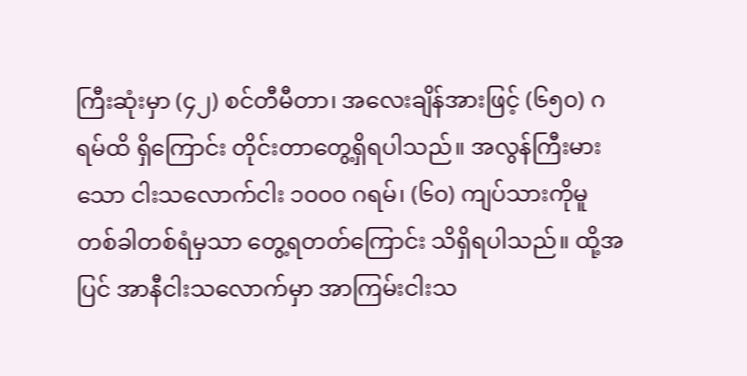ကြီးဆုံးမှာ (၄၂) စင်တီမီတာ၊ အလေးချိန်အားဖြင့် (၆၅၀) ဂရမ်ထိ ရှိကြောင်း တိုင်းတာတွေ့ရှိရပါသည်။ အလွန်ကြီးမားသော ငါးသလောက်ငါး ၁၀၀၀ ဂရမ်၊ (၆၀) ကျပ်သားကိုမူ တစ်ခါတစ်ရံမှသာ တွေ့ရတတ်ကြောင်း သိရှိရပါသည်။ ထို့အပြင် အာနီငါးသလောက်မှာ အာကြမ်းငါးသ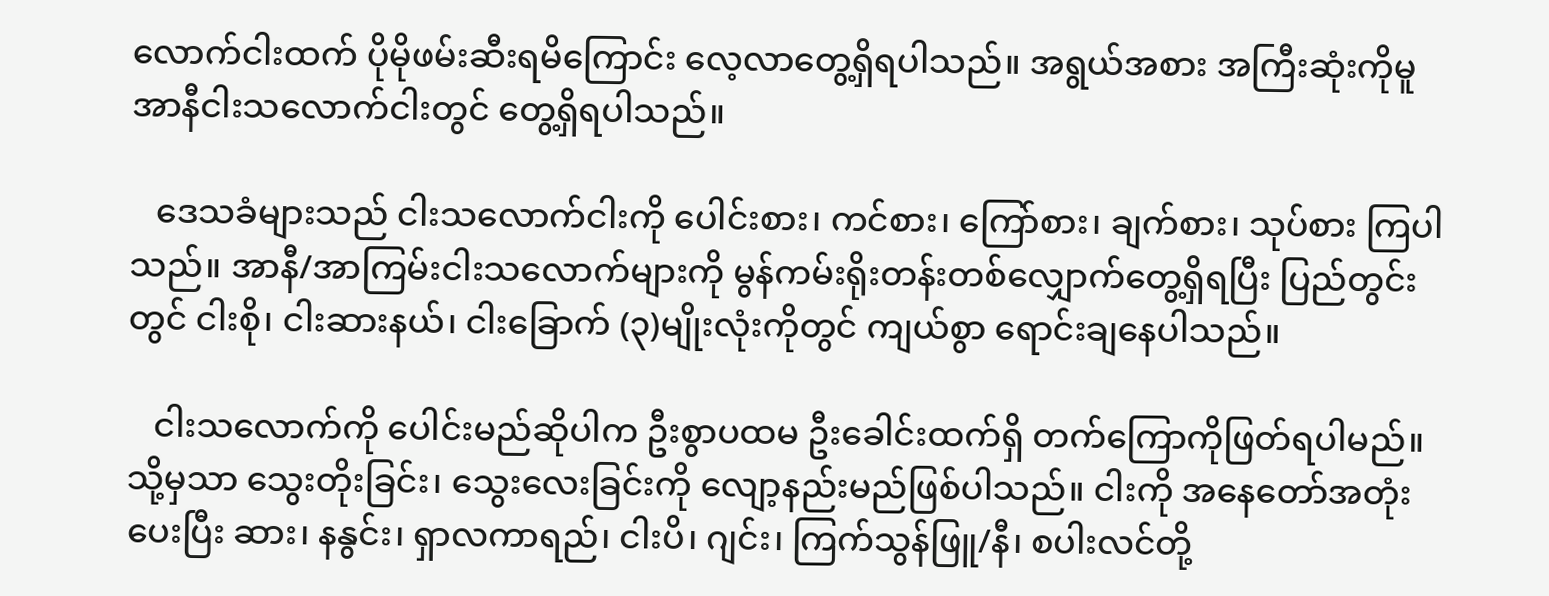လောက်ငါးထက် ပိုမိုဖမ်းဆီးရမိကြောင်း လေ့လာတွေ့ရှိရပါသည်။ အရွယ်အစား အကြီးဆုံးကိုမူ အာနီငါးသလောက်ငါးတွင် တွေ့ရှိရပါသည်။

   ဒေသခံများသည် ငါးသလောက်ငါးကို ပေါင်းစား၊ ကင်စား၊ ကြော်စား၊ ချက်စား၊ သုပ်စား ကြပါသည်။ အာနီ/အာကြမ်းငါးသလောက်များကို မွန်ကမ်းရိုးတန်းတစ်လျှောက်တွေ့ရှိရပြီး ပြည်တွင်းတွင် ငါးစို၊ ငါးဆားနယ်၊ ငါးခြောက် (၃)မျိုးလုံးကိုတွင် ကျယ်စွာ ရောင်းချနေပါသည်။

   ငါးသလောက်ကို ပေါင်းမည်ဆိုပါက ဦးစွာပထမ ဦးခေါင်းထက်ရှိ တက်ကြောကိုဖြတ်ရပါမည်။ သို့မှသာ သွေးတိုးခြင်း၊ သွေးလေးခြင်းကို လျော့နည်းမည်ဖြစ်ပါသည်။ ငါးကို အနေတော်အတုံးပေးပြီး ဆား၊ နနွင်း၊ ရှာလကာရည်၊ ငါးပိ၊ ဂျင်း၊ ကြက်သွန်ဖြူ/နီ၊ စပါးလင်တို့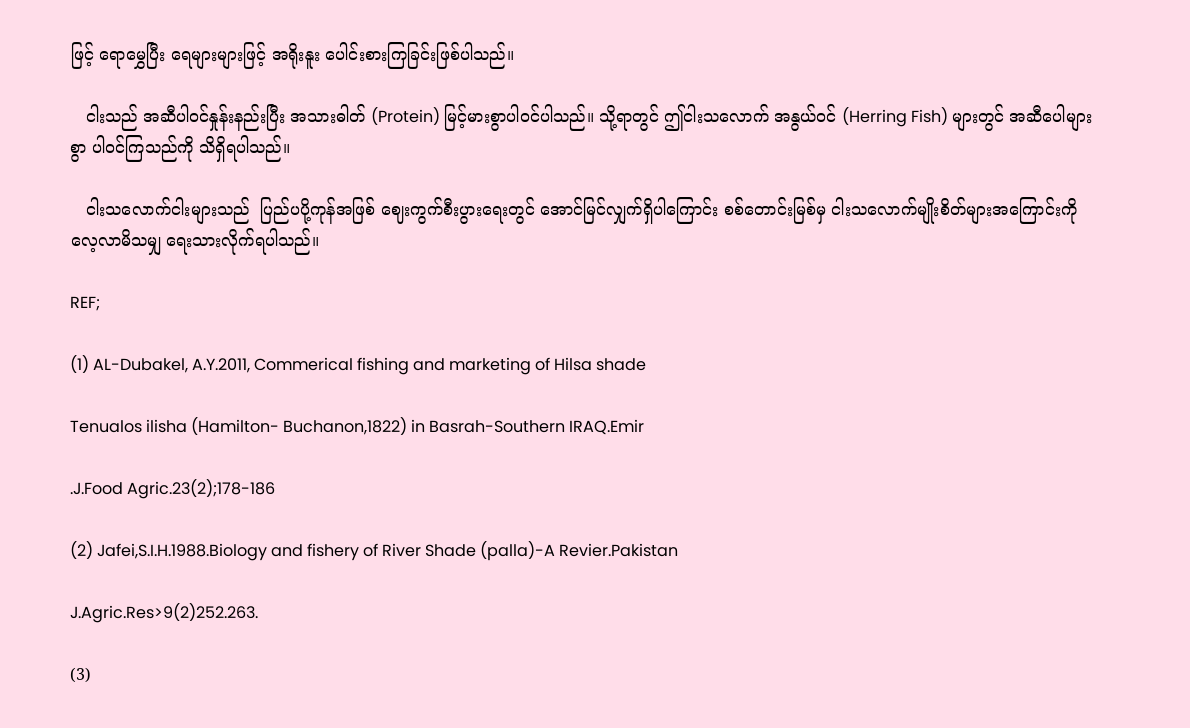ဖြင့် ရောမွှေပြီး ရေများများဖြင့် အရိုးနူး ပေါင်းစားကြခြင်းဖြစ်ပါသည်။

   ငါးသည် အဆီပါဝင်နှုန်းနည်းပြီး အသားဓါတ် (Protein) မြင့်မားစွာပါဝင်ပါသည်။ သို့ရာတွင် ဤငါးသလောက် အနွယ်ဝင် (Herring Fish) များတွင် အဆီပေါများစွာ ပါဝင်ကြသည်ကို သိရှိရပါသည်။

   ငါးသလောက်ငါးများသည်  ပြည်ပပို့ကုန်အဖြစ် ဈေးကွက်စီးပွားရေးတွင် အောင်မြင်လျှက်ရှိပါကြောင်း စစ်တောင်းမြစ်မှ ငါးသလောက်မျိုးစိတ်များအကြောင်းကို လေ့လာမိသမျှ ရေးသားလိုက်ရပါသည်။

REF;

(1) AL-Dubakel, A.Y.2011, Commerical fishing and marketing of Hilsa shade

Tenualos ilisha (Hamilton- Buchanon,1822) in Basrah-Southern IRAQ.Emir

.J.Food Agric.23(2);178-186

(2) Jafei,S.I.H.1988.Biology and fishery of River Shade (palla)-A Revier.Pakistan

J.Agric.Res>9(2)252.263.

(3)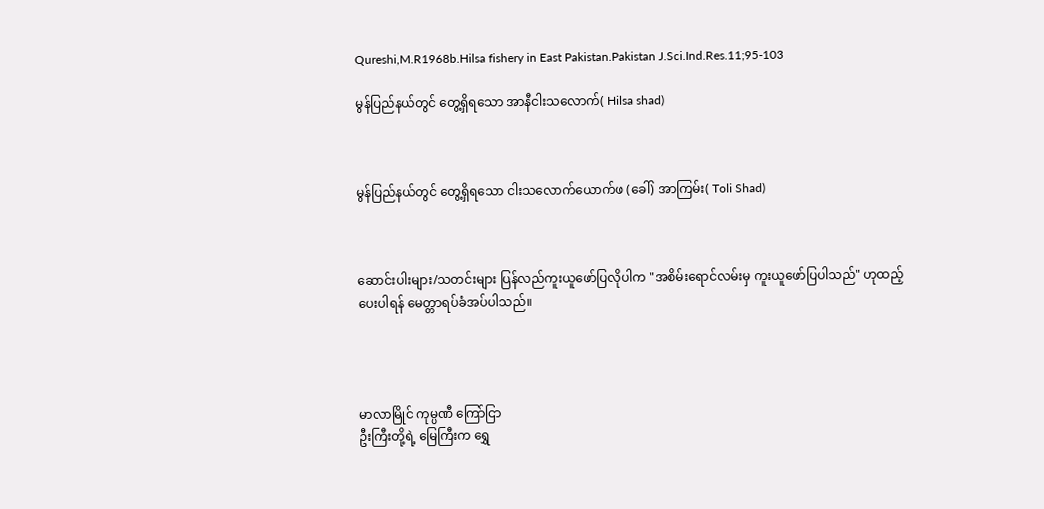Qureshi,M.R1968b.Hilsa fishery in East Pakistan.Pakistan J.Sci.Ind.Res.11;95-103

မွန်ပြည်နယ်တွင် တွေ့ရှိရသော အာနီငါးသလောက်( Hilsa shad)



မွန်ပြည်နယ်တွင် တွေ့ရှိရသော ငါးသလောက်ယောက်ဖ (ခေါ်) အာကြမ်း( Toli Shad)



ဆောင်းပါးများ/သတင်းများ ပြန်လည်ကူးယူဖော်ပြလိုပါက "အစိမ်းရောင်လမ်းမှ ကူးယူဖော်ပြပါသည်" ဟုထည့်ပေးပါရန် မေတ္တာရပ်ခံအပ်ပါသည်။




မာလာမြိုင် ကုမ္ပဏီ ကြော်ငြာ
ဦးကြီးတို့ရဲ့ မြေကြီးက ရွှေ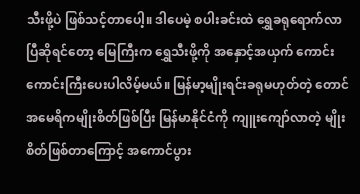သီးဖို့ပဲ ဖြစ်သင့်တာပေါ့။ ဒါပေမဲ့ စပါးခင်းထဲ ရွှေခရုရောက်လာပြီဆိုရင်တော့ မြေကြီးက ရွှေသီးဖို့ကို အနှောင့်အယှက် ကောင်းကောင်းကြီးပေးပါလိမ့်မယ်။ မြန်မာ့မျိုးရင်းခရုမဟုတ်တဲ့ တောင်အမေရိကမျိုးစိတ်ဖြစ်ပြီး မြန်မာနိုင်ငံကို ကျူးကျော်လာတဲ့ မျိုးစိတ်ဖြစ်တာကြောင့် အကောင်ပွား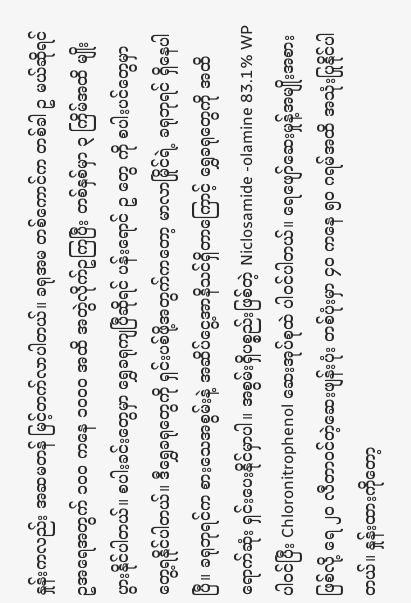နှုန်းကလည်း အဆမတန် မြင့်တက်လာပါတယ်။ ခရုအမ တစ်ကောင်က တစ်ခါ ဥ မယ်ဆိုရင် ဥအရေအတွက် ၁၀၀ ကနေ ၁၀၀၀ အထိ အတွဲလိုက်ဥကြပြီး တစ်နှစ်မှာ ၃ ကြိမ်အထိ မျိုးပွားနိုင်ပါတယ်။ စပါးခင်းတွေမှာ ရွှေခရုကျပြီဆိုရင် ပန်းရောင် ဥ တွေ ကို စပါးပင်တွေမှာ တွေ့ရနိုင်ပါတယ်။ ဒီရွှေခရုတွေကို ရှင်းပစ်ဖို့အတွက်ကတော့ မာလာမြိုင်ရဲ့ ခရုဘုရင် ရှိနေပါပြီ။ ခရုဘုရင်က စားသေအစွမ်းနဲ့ အဆိပ်ငွေ့အာနိသင်ရှိတာကြောင့် ရွှေခရုတွေကို အထိရောက်ဆုံး ရှင်းပေးနိုင်မှာပါ။ အစွမ်းရှိပစ္စည်းဖြစ်တဲ့ Niclosamide -olamine 83.1% WP ပါဝင်ပြီး Chloronitrophenol ဆေးအုပ်စုထဲ ပါဝင်ပါတယ်။ ရေဖျော်ဆေးမှုန့်အမျိုးအစားဖြစ်လို့ ရေ ၂၀ လီတာဝင်တဲ့ဆေးဖျန်းပုံး တစ်ပုံးမှာ ၄၀ ကနေ ၅၀ ဂရမ်အထိ အသုံးပြုနိုင်ပါတယ်။ နှုန်းထားကိုတော့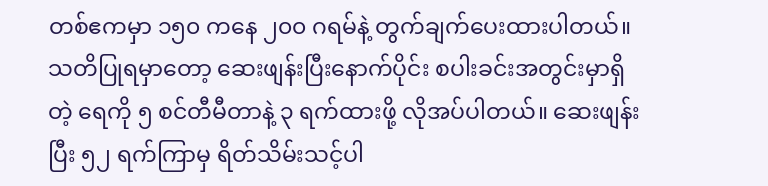တစ်ဧကမှာ ၁၅၀ ကနေ ၂၀၀ ဂရမ်နဲ့ တွက်ချက်ပေးထားပါတယ်။ သတိပြုရမှာတော့ ဆေးဖျန်းပြီးနောက်ပိုင်း စပါးခင်းအတွင်းမှာရှိတဲ့ ရေကို ၅ စင်တီမီတာနဲ့ ၃ ရက်ထားဖို့ လိုအပ်ပါတယ်။ ဆေးဖျန်းပြီး ၅၂ ရက်ကြာမှ ရိတ်သိမ်းသင့်ပါ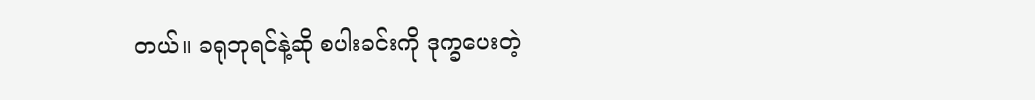တယ်။ ခရုဘုရင်နဲ့ဆို စပါးခင်းကို ဒုက္ခပေးတဲ့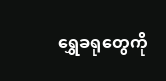ရွှေခရုတွေကို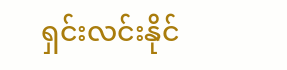ရှင်းလင်းနိုင်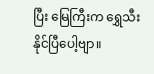ပြီး မြေကြီးက ရွှေသီးနိုင်ပြီပေါ့ဗျာ။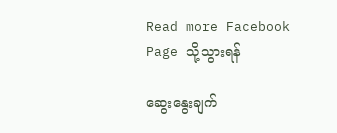Read more Facebook Page သို့သွားရန်

ဆွေးနွေးချက်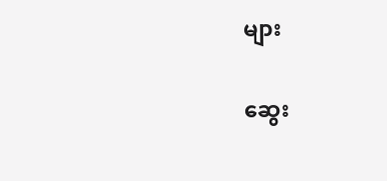များ

ဆွေး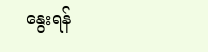နွေးရန်